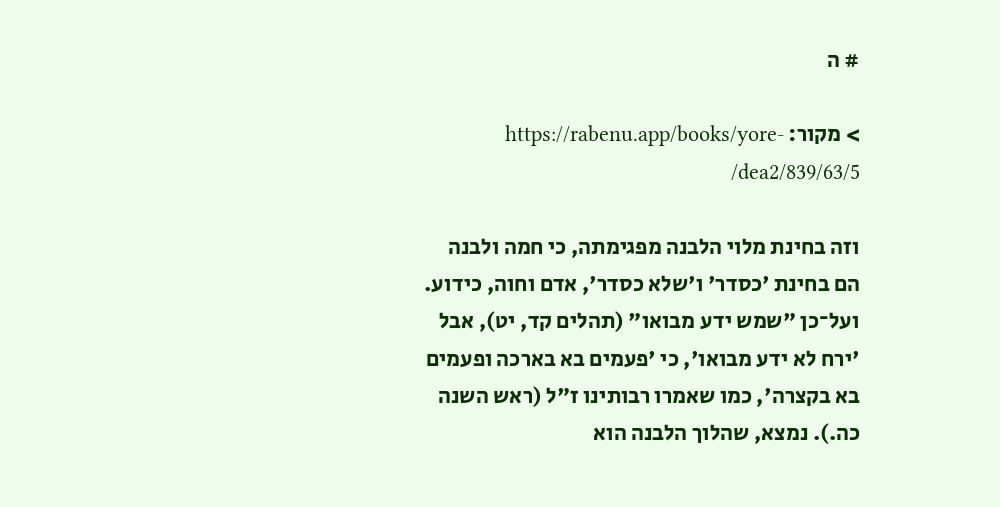# ה

> מקור: https://rabenu.app/books/yore-dea2/839/63/5/

וזה בחינת מלוי הלבנה מפגימתה, כי חמה ולבנה הם בחינת 'כסדר' ו'שלא כסדר', אדם וחוה, כידוע. ועל־כן "שמש ידע מבואו" (תהלים קד, יט), אבל 'ירח לא ידע מבואו', כי 'פעמים בא בארכה ופעמים בא בקצרה', כמו שאמרו רבותינו ז"ל (ראש השנה כה.). נמצא, שהלוך הלבנה הוא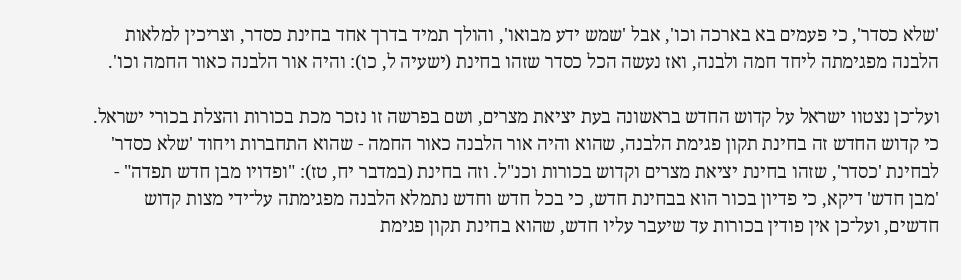'שלא כסדר', כי פעמים בא בארכה וכו', אבל 'שמש ידע מבואו', והולך תמיד בדרך אחד בחינת כסדר, וצריכין למלאות הלבנה מפגימתה ליחד חמה ולבנה, ואז נעשה הכל כסדר שזהו בחינת (ישעיה ל, כו): והיה אור הלבנה כאור החמה וכו'.

ועל־כן נצטוו ישראל על קדוש החדש בראשונה בעת יציאת מצרים, ושם בפרשה זו נזכר מכת בכורות והצלת בכורי ישראל. כי קדוש החדש זה בחינת תקון פגימת הלבנה, שהוא והיה אור הלבנה כאור החמה - שהוא התחברות ויחוד 'שלא כסדר' לבחינת 'כסדר', שזהו בחינת יציאת מצרים וקדוש בכורות וכנ"ל. וזה בחינת (במדבר יח, טז): "ופדויו מבן חדש תפדה" - 'מבן חדש' דיקא, כי פדיון בכור הוא בבחינת חדש, כי בכל חדש וחדש נתמלא הלבנה מפגימתה על־ידי מצות קדוש חדשים, ועל־כן אין פודין בכורות עד שיעבר עליו חדש, שהוא בחינת תקון פגימת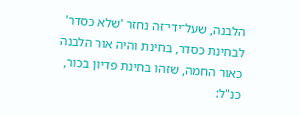הלבנה, שעל־ידי־זה נחזר 'שלא כסדר' לבחינת כסדר, בחינת והיה אור הלבנה כאור החמה, שזהו בחינת פדיון בכור, כנ"ל: